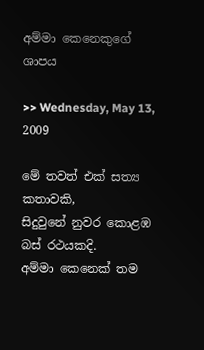අම්මා කෙනෙකුගේ ශාපය

>> Wednesday, May 13, 2009

මේ තවත් එක් සත්‍ය කතාවකි,
සිදුවුනේ නුවර කොළඹ බස් රථයකදි.
අම්මා කෙනෙක් තම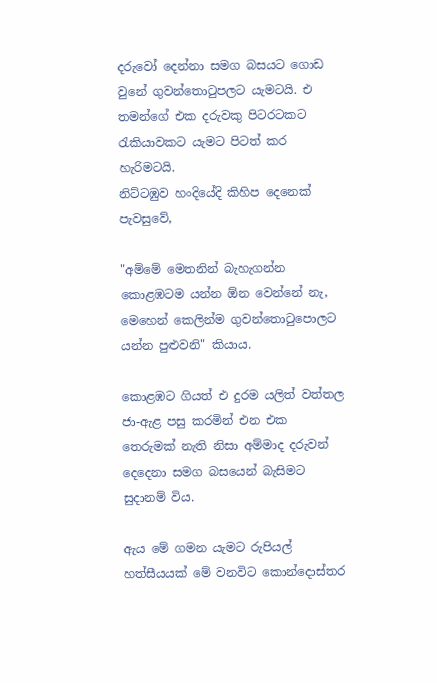දරුවෝ දෙන්නා සමග බසයට ගොඩ වුනේ ගුවන්තොටුපලට යැමටයි. එ තමන්ගේ එක දරුවකු පිටරටකට රැකියාවකට යැමට පිටත් කර හැරිමටයි.
නිට්ටඹුව හංදියේදි කිහිප දෙනෙක් පැවසුවේ,

"අම්මේ මෙතනින් බැහැගන්න කොළඹටම යන්න ඕන වෙන්නේ නැ, මෙහෙන් කෙලින්ම ගුවන්තොටුපොලට යන්න පුළුවනි" කියාය.

කොළඹට ගියත් එ දුරම යලිත් වත්තල ජා-ඇළ පසු කරමින් එන එක තෙරුමක් නැති නිසා අම්මාද දරුවන් දෙදෙනා සමග බසයෙන් බැසිමට සුදානම් විය.

ඇය මේ ගමන යැමට රුපියල් හත්සීයයක් මේ වනවිට කොන්දොස්තර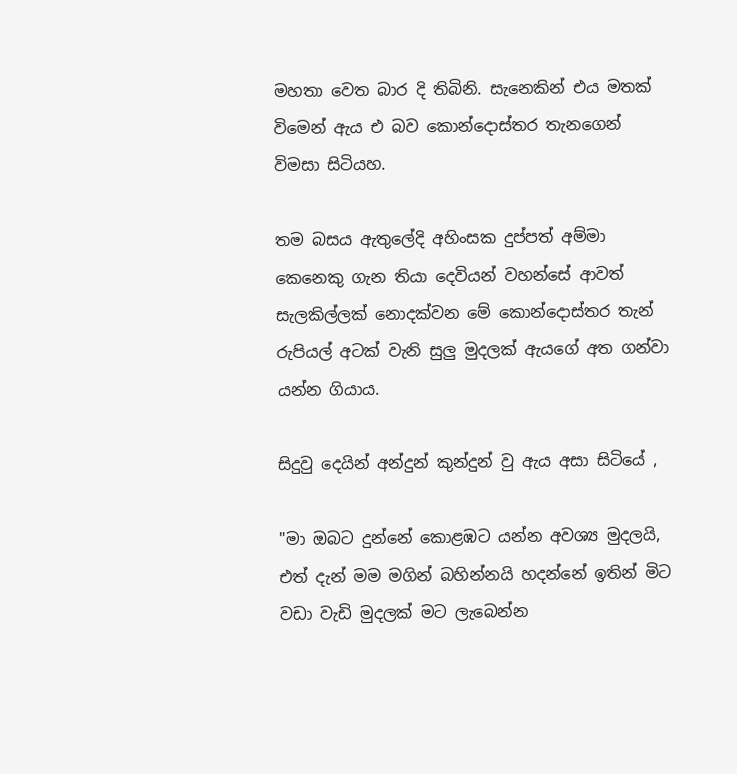මහතා වෙත බාර දි තිබිනි. සැනෙකින් එය මතක් විමෙන් ඇය එ බව කොන්දොස්තර තැනගෙන් විමසා සිටියහ.

තම බසය ඇතුලේදි අහිංසක දුප්පත් අම්මා කෙනෙකු ගැන තියා දෙවියන් වහන්සේ ආවත් සැලකිල්ලක් නොදක්වන මේ කොන්දොස්තර තැන් රුපියල් අටක් වැනි සුලු මුදලක් ඇයගේ අත ගන්වා යන්න ගියාය.

සිදුවු දෙයින් අන්දුන් කුන්දුන් වු ඇය අසා සිටියේ ,

"මා ඔබට දුන්නේ කොළඹට යන්න අවශ්‍ය මුදලයි, එත් දැන් මම මගින් බහින්නයි හදන්නේ ඉතින් මිට වඩා වැඩි මුදලක් මට ලැබෙන්න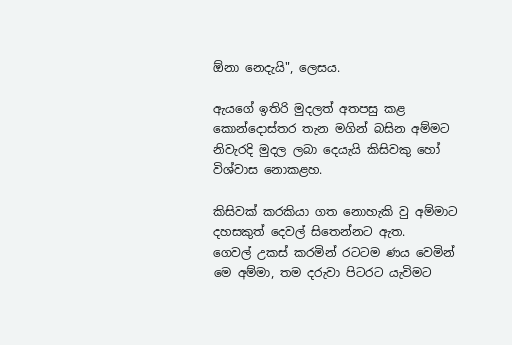ඕනා නෙදැයි", ලෙසය.

ඇයගේ ඉතිරි මුදලත් අතපසු කළ කොන්දොස්තර තැන මගින් බසින අම්මට නිවැරදි මුදල ලබා දෙයැයි කිසිවකු හෝ විශ්වාස නොකළහ.

කිසිවක් කරකියා ගත නොහැකි වු අම්මාට දහසකුත් දෙවල් සිතෙන්නට ඇත.
ගෙවල් උකස් කරමින් රටටම ණය වෙමින් මෙ අම්මා, තම දරුවා පිටරට යැවිමට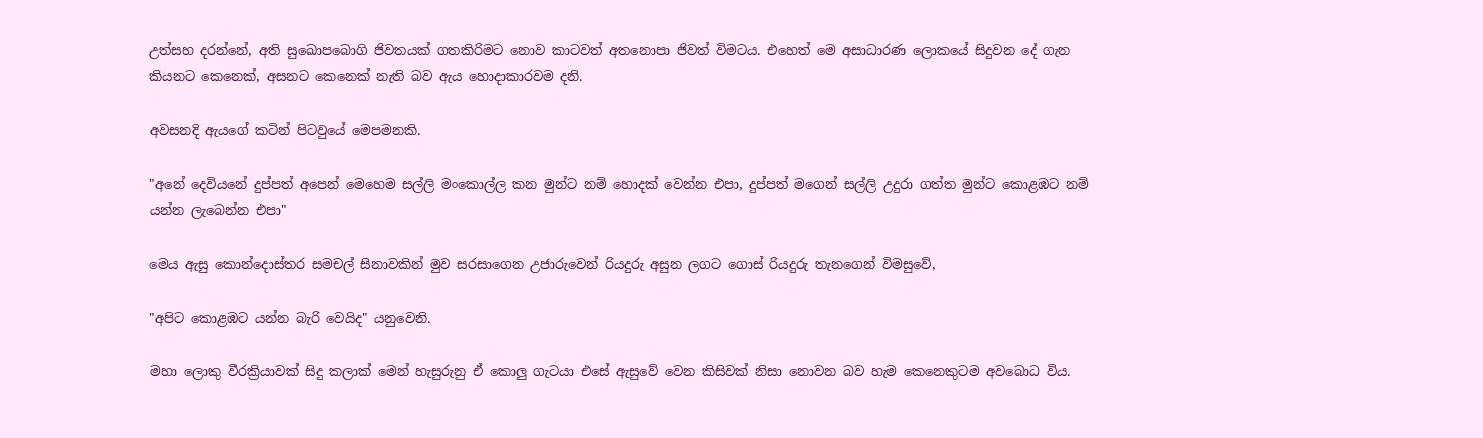උත්සහ දරන්නේ, අති සුඛොපබොගි ජිවතයක් ගතකිරිමට නොව කාටවත් අතනොපා ජිවත් විමටය. එහෙත් මෙ අසාධාරණ ලොකයේ සිදුවන දේ ගැන කියනට කෙනෙක්, අසනට කෙනෙක් නැති බව ඇය හොදාකාරවම දනි.

අවසනදි ඇයගේ කටින් පිටවුයේ මෙපමනකි.

"අනේ දෙවියනේ දුප්පත් අපෙන් මෙහෙම සල්ලි මංකොල්ල කන මුන්ට නම් හොදක් වෙන්න එපා, දුප්පත් මගෙන් සල්ලි උදුරා ගත්ත මුන්ට කොළඹට නම් යන්න ලැබෙන්න එපා"

මෙය ඇසු කොන්දොස්තර සමචල් සිනාවකින් මුව සරසාගෙන උජාරුවෙන් රියදුරු අසුන ලගට ගොස් රියදුරු තැනගෙන් විමසුවේ,

"අපිට කොළඹට යන්න බැරි වෙයිද" යනුවෙනි.

මහා ලොකු වීරක්‍රියාවක් සිදු කලාක් මෙන් හැසුරුනු ඒ කොලු ගැටයා එසේ ඇසුවේ වෙන කිසිවක් නිසා නොවන බව හැම කෙනෙකුටම අවබොධ විය.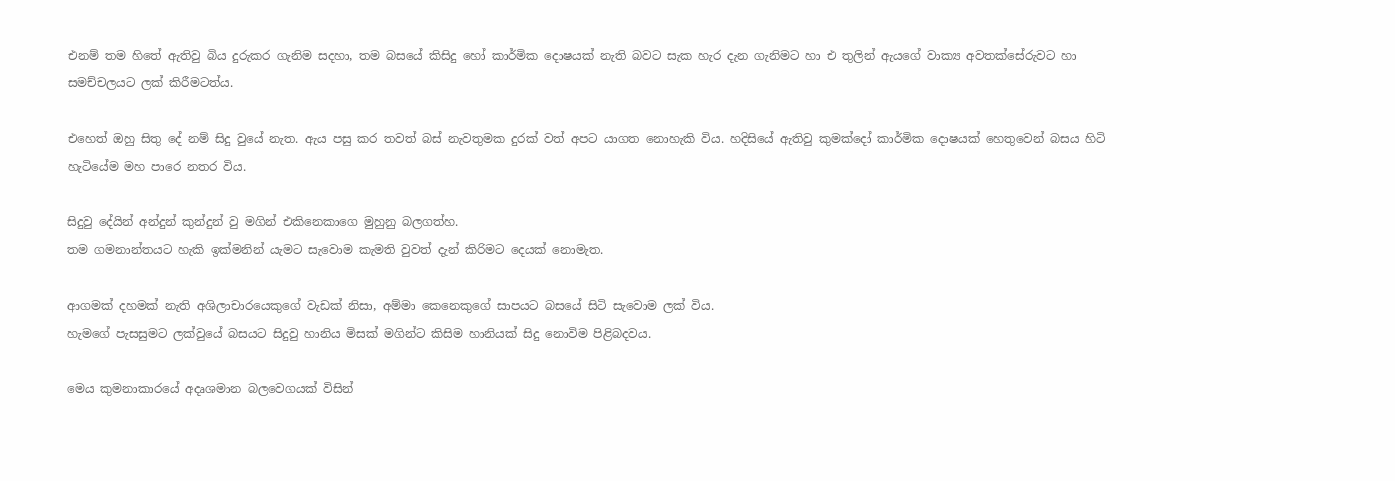එනම් තම හිතේ ඇතිවු බිය දුරුකර ගැනිම සදහා, තම බසයේ කිසිදු හෝ කාර්මික දොෂයක් නැති බවට සැක හැර දැන ගැනිමට හා එ තුලින් ඇයගේ වාක්‍ය අවතක්සේරුවට හා සමච්චලයට ලක් කිරීමටත්ය.

එහෙත් ඔහු සිතු දේ නම් සිදු වුයේ නැත. ඇය පසු කර තවත් බස් නැවතුමක දුරක් වත් අපට යාගත නොහැකි විය. හදිසියේ ඇතිවු කුමක්දෝ කාර්මික දොෂයක් හෙතුවෙන් බසය හිටි හැටියේම මහ පාරෙ නතර විය.

සිදුවු දේයින් අන්දුන් කුන්දුන් වු මගින් එකිනෙකාගෙ මුහුනු බලගත්හ.
තම ගමනාන්තයට හැකි ඉක්මනින් යැමට සැවොම කැමති වුවත් දැන් කිරිමට දෙයක් නොමැත.

ආගමක් දහමක් නැති අශිලාචාරයෙකුගේ වැඩක් නිසා, අම්මා කෙනෙකුගේ සාපයට බසයේ සිටි සැවොම ලක් විය.
හැමගේ පැසසුමට ලක්වුයේ බසයට සිදුවු හානිය මිසක් මගින්ට කිසිම හානියක් සිදු නොවිම පිළිබදවය.

මෙය කුමනාකාරයේ අදෘශමාන බලවෙගයක් විසින්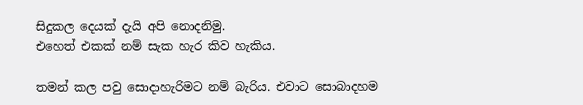සිදුකල දෙයක් දැයි අපි නොදනිමු.
එහෙත් එකක් නම් සැක හැර කිව හැකිය.

තමන් කල පවු සොදාහැරිමට නම් බැරිය. එවාට සොබාදහම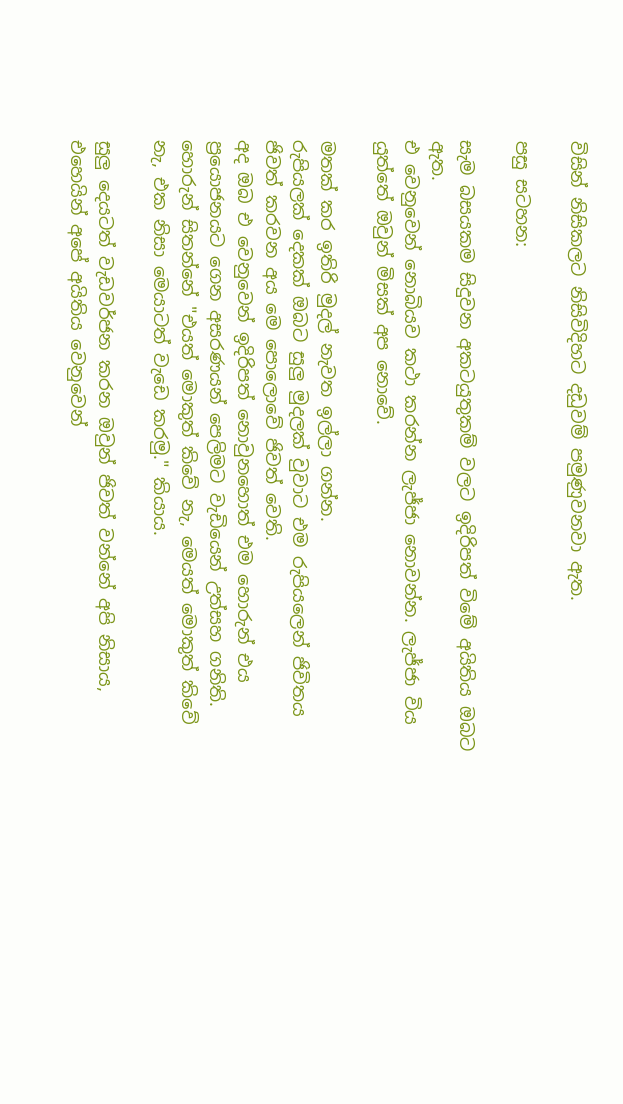විසින් නිසිකලට නිසිවිදිහට දඩුවම් පමුණුවනවා ඇත.

පසු සටහන:

සැම බසයකම සිදුවන අකටයුතුකම් වලට ඉදිරිපත් විමේ අයිතිය ඔබට ඇත.
එ වෙනුවෙන් නොබියව කථා කරන්න ලැජ්ජා නොවන්න. ලැජ්ජා විය යුත්තේ ඔවුන් මිසක් අප නොවේ.

මතක් කර ඉතිරි මුදල් නැවත ඉල්ලා ගන්න.
රුපියලක් දෙකක් ඔබට සුලු මුදලක් වුවාට එම රුපියලෙන් ජිවිතය ජිවත් කරවන අය මෙ පොලොවේ ජිවත් වෙති.
අද ඔබ එ වෙනුවෙන් ඉදිරිපත් නොවුනහොත් එම හොරුන් එය ප්‍රයොජනයට ගෙන අසරණයන් පෙලිමට වැඩියෙන් උත්සහ ගනිති.
හොරුන් සිතන්නේ "එයත් මොකුත් කිවේ නැ, මෙයත් මොකුත් කිවේ නැ, එක නිසා මෙයාටත් වැඩෙ කරමු." කියාය.

සුලු දෙයටත් වැඩවර්ජන කරන ඔවුන් ජිවත් වන්නේ අපි නිසාය, එහෙයින් අපේ අයිතිය වෙනුවෙන්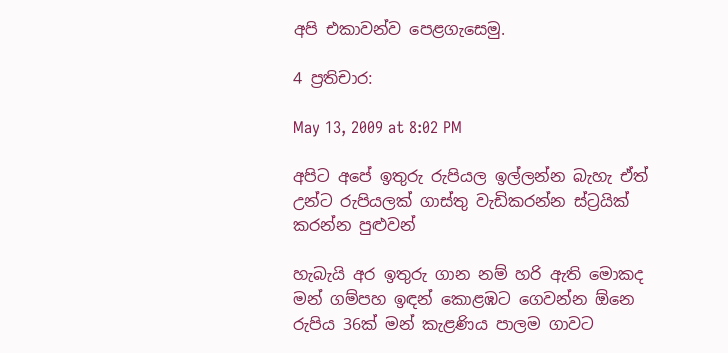අපි එකාවන්ව පෙළගැසෙමු.

4 ප්‍රතිචාර:

May 13, 2009 at 8:02 PM

අපිට අපේ ඉතුරු රුපියල ඉල්ලන්න බැහැ ඒත් උන්ට රුපියලක් ගාස්තු වැඩිකරන්න ස්ට්‍රයික් කරන්න පුළුවන්

හැබැයි අර ඉතුරු ගාන නම් හරි ඇති මොකද මන් ගම්පහ ඉඳන් කොළඹට ගෙවන්න ඕනෙ රුපිය 36ක් මන් කැළණිය පාලම ගාවට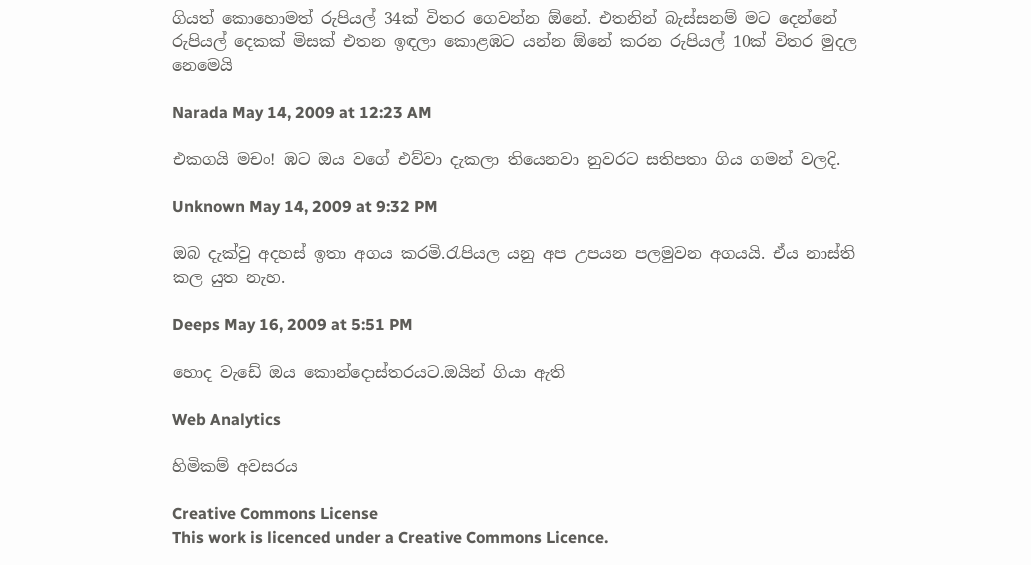ගියත් කොහොමත් රුපියල් 34ක් විතර ගෙවන්න ඕනේ. එතනින් බැස්සනම් මට දෙන්නේ රුපියල් දෙකක් මිසක් එතන ඉඳලා කොළඹට යන්න ඕනේ කරන රුපියල් 10ක් විතර මුදල නෙමෙයි

Narada May 14, 2009 at 12:23 AM

එකගයි මචං! ඹට ඔය වගේ එව්වා දැකලා තියෙනවා නුවරට සතිපතා ගිය ගමන් වලදි.

Unknown May 14, 2009 at 9:32 PM

ඔබ දැක්වු අදහස් ඉතා අගය කරමි.රැපියල යනු අප උපයන පලමුවන අගයයි. ඒය නාස්ති කල යුත නැහ.

Deeps May 16, 2009 at 5:51 PM

හොද වැඩේ ඔය කොන්දොස්තරයට.ඔයින් ගියා ඇති

Web Analytics

හිමිකම් අවසරය

Creative Commons License
This work is licenced under a Creative Commons Licence.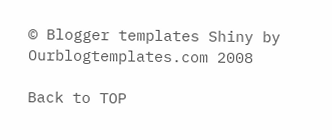© Blogger templates Shiny by Ourblogtemplates.com 2008

Back to TOP